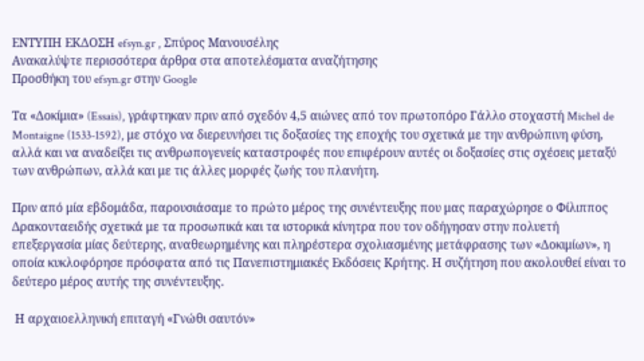ΕΝΤΥΠΗ ΕΚΔΟΣΗ efsyn.gr , Σπύρος Μανουσέλης
Ανακαλύψτε περισσότερα άρθρα στα αποτελέσματα αναζήτησης
Προσθήκη του efsyn.gr στην Google

Τα «Δοκίμια» (Essais), γράφτηκαν πριν από σχεδόν 4,5 αιώνες από τον πρωτοπόρο Γάλλο στοχαστή Michel de Montaigne (1533-1592), με στόχο να διερευνήσει τις δοξασίες της εποχής του σχετικά με την ανθρώπινη φύση, αλλά και να αναδείξει τις ανθρωπογενείς καταστροφές που επιφέρουν αυτές οι δοξασίες στις σχέσεις μεταξύ των ανθρώπων, αλλά και με τις άλλες μορφές ζωής του πλανήτη.

Πριν από μία εβδομάδα, παρουσιάσαμε το πρώτο μέρος της συνέντευξης που μας παραχώρησε ο Φίλιππος Δρακονταειδής σχετικά με τα προσωπικά και τα ιστορικά κίνητρα που τον οδήγησαν στην πολυετή επεξεργασία μίας δεύτερης, αναθεωρημένης και πληρέστερα σχολιασμένης μετάφρασης των «Δοκιμίων», η οποία κυκλοφόρησε πρόσφατα από τις Πανεπιστημιακές Εκδόσεις Κρήτης. Η συζήτηση που ακολουθεί είναι το δεύτερο μέρος αυτής της συνέντευξης.

 Η αρχαιοελληνική επιταγή «Γνώθι σαυτόν»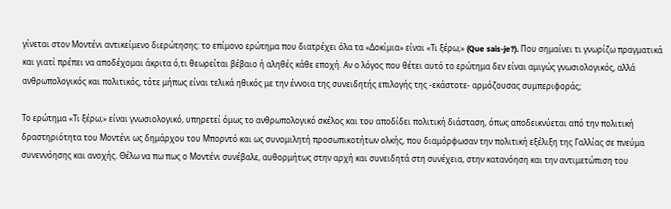γίνεται στον Μοντένι αντικείμενο διερώτησης: το επίμονο ερώτημα που διατρέχει όλα τα «Δοκίμια» είναι «Τι ξέρω;» (Que sais-je?). Που σημαίνει τι γνωρίζω πραγματικά και γιατί πρέπει να αποδέχομαι άκριτα ό,τι θεωρείται βέβαιο ή αληθές κάθε εποχή. Αν ο λόγος που θέτει αυτό το ερώτημα δεν είναι αμιγώς γνωσιολογικός, αλλά ανθρωπολογικός και πολιτικός, τότε μήπως είναι τελικά ηθικός με την έννοια της συνειδητής επιλογής της -εκάστοτε- αρμόζουσας συμπεριφοράς;

Το ερώτημα «Τι ξέρω;» είναι γνωσιολογικό, υπηρετεί όμως το ανθρωπολογικό σκέλος και του αποδίδει πολιτική διάσταση, όπως αποδεικνύεται από την πολιτική δραστηριότητα του Μοντένι ως δημάρχου του Μπορντό και ως συνομιλητή προσωπικοτήτων ολκής, που διαμόρφωσαν την πολιτική εξέλιξη της Γαλλίας σε πνεύμα συνεννόησης και ανοχής. Θέλω να πω πως ο Μοντένι συνέβαλε, αυθορμήτως στην αρχή και συνειδητά στη συνέχεια, στην κατανόηση και την αντιμετώπιση του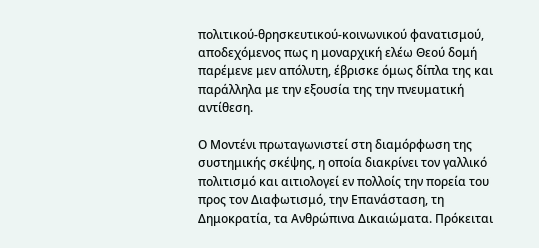πολιτικού-θρησκευτικού-κοινωνικού φανατισμού, αποδεχόμενος πως η μοναρχική ελέω Θεού δομή παρέμενε μεν απόλυτη, έβρισκε όμως δίπλα της και παράλληλα με την εξουσία της την πνευματική αντίθεση.

Ο Μοντένι πρωταγωνιστεί στη διαμόρφωση της συστημικής σκέψης, η οποία διακρίνει τον γαλλικό πολιτισμό και αιτιολογεί εν πολλοίς την πορεία του προς τον Διαφωτισμό, την Επανάσταση, τη Δημοκρατία, τα Ανθρώπινα Δικαιώματα. Πρόκειται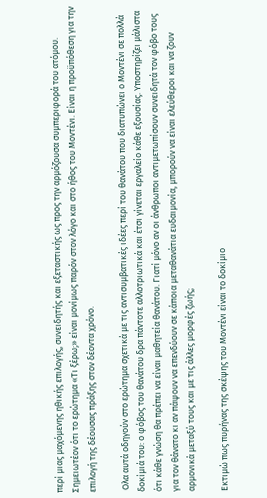περί μιας μαχόμενης ηθικής επιλογής, συνειδητής και εξεταστικής ως προς την αρμόζουσα συμπεριφορά του ατόμου. Σημειωτέον ότι το ερώτημα «Τι ξέρω;» είναι μονίμως παρόν στον λόγο και στο ήθος του Μοντένι. Είναι η προϋπόθεση για την επιλογή της δέουσας πράξης στον δέοντα χρόνο.

 Ολα αυτά οδηγούν στο ερώτημα σχετικά με τις αντισυμβατικές ιδέες περί του θανάτου που διατυπώνει ο Μοντένι σε πολλά δοκίμιά του: ο φόβος του θανάτου δρα πάντοτε αλλοτριωτικά και έτσι γίνεται εργαλείο κάθε εξουσίας. Υποστηρίζει μάλιστα ότι κάθε γνώση θα πρέπει να είναι μαθητεία θανάτου. Γιατί μόνο αν οι άνθρωποι αντιμετωπίσουν συνειδητά τον φόβο τους για τον θάνατο κι αν πάψουν να επενδύουν σε κάποια μεταθανάτια ευδαιμονία, μπορούν να είναι ελεύθεροι και να ζουν αρμονικά μεταξύ τους και με τις άλλες μορφές ζωής;

Εκτιμώ πως πυρήνας της σκέψης του Μοντένι είναι το δοκίμιο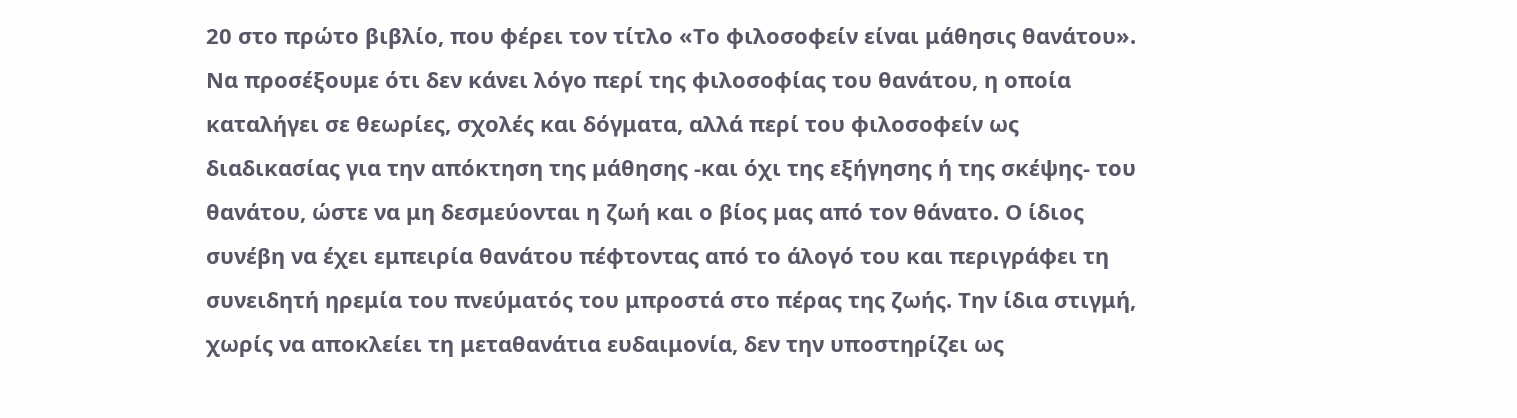20 στο πρώτο βιβλίο, που φέρει τον τίτλο «Το φιλοσοφείν είναι μάθησις θανάτου». Να προσέξουμε ότι δεν κάνει λόγο περί της φιλοσοφίας του θανάτου, η οποία καταλήγει σε θεωρίες, σχολές και δόγματα, αλλά περί του φιλοσοφείν ως διαδικασίας για την απόκτηση της μάθησης -και όχι της εξήγησης ή της σκέψης- του θανάτου, ώστε να μη δεσμεύονται η ζωή και ο βίος μας από τον θάνατο. Ο ίδιος συνέβη να έχει εμπειρία θανάτου πέφτοντας από το άλογό του και περιγράφει τη συνειδητή ηρεμία του πνεύματός του μπροστά στο πέρας της ζωής. Την ίδια στιγμή, χωρίς να αποκλείει τη μεταθανάτια ευδαιμονία, δεν την υποστηρίζει ως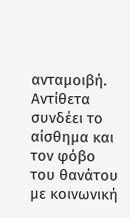ανταμοιβή. Αντίθετα συνδέει το αίσθημα και τον φόβο του θανάτου με κοινωνική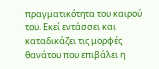πραγματικότητα του καιρού του. Εκεί εντάσσει και καταδικάζει τις μορφές θανάτου που επιβάλει η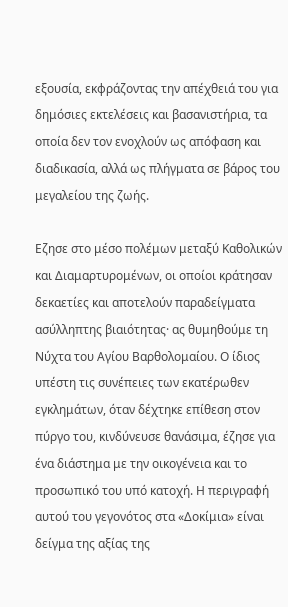εξουσία, εκφράζοντας την απέχθειά του για δημόσιες εκτελέσεις και βασανιστήρια, τα οποία δεν τον ενοχλούν ως απόφαση και διαδικασία, αλλά ως πλήγματα σε βάρος του μεγαλείου της ζωής.

Εζησε στο μέσο πολέμων μεταξύ Καθολικών και Διαμαρτυρομένων, οι οποίοι κράτησαν δεκαετίες και αποτελούν παραδείγματα ασύλληπτης βιαιότητας· ας θυμηθούμε τη Νύχτα του Αγίου Βαρθολομαίου. Ο ίδιος υπέστη τις συνέπειες των εκατέρωθεν εγκλημάτων, όταν δέχτηκε επίθεση στον πύργο του, κινδύνευσε θανάσιμα, έζησε για ένα διάστημα με την οικογένεια και το προσωπικό του υπό κατοχή. Η περιγραφή αυτού του γεγονότος στα «Δοκίμια» είναι δείγμα της αξίας της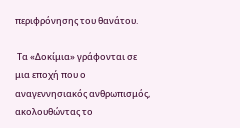περιφρόνησης του θανάτου.

 Τα «Δοκίμια» γράφονται σε μια εποχή που ο αναγεννησιακός ανθρωπισμός, ακολουθώντας το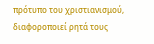πρότυπο του χριστιανισμού, διαφοροποιεί ρητά τους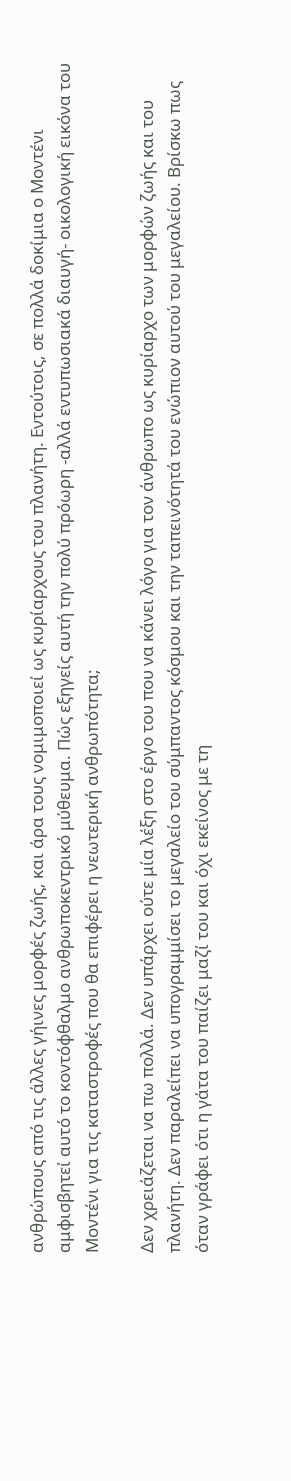ανθρώπους από τις άλλες γήινες μορφές ζωής, και άρα τους νομιμοποιεί ως κυρίαρχους του πλανήτη. Εντούτοις, σε πολλά δοκίμια ο Μοντένι αμφισβητεί αυτό το κοντόφθαλμο ανθρωποκεντρικό μύθευμα. Πώς εξηγείς αυτή την πολύ πρόωρη -αλλά εντυπωσιακά διαυγή- οικολογική εικόνα του Μοντένι για τις καταστροφές που θα επιφέρει η νεωτερική ανθρωπότητα;

Δεν χρειάζεται να πω πολλά. Δεν υπάρχει ούτε μία λέξη στο έργο του που να κάνει λόγο για τον άνθρωπο ως κυρίαρχο των μορφών ζωής και του πλανήτη. Δεν παραλείπει να υπογραμμίσει το μεγαλείο του σύμπαντος κόσμου και την ταπεινότητά του ενώπιον αυτού του μεγαλείου. Βρίσκω πως όταν γράφει ότι η γάτα του παίζει μαζί του και όχι εκείνος με τη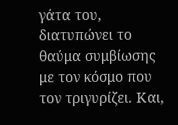γάτα του, διατυπώνει το θαύμα συμβίωσης με τον κόσμο που τον τριγυρίζει. Και,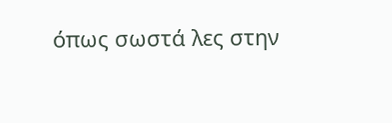όπως σωστά λες στην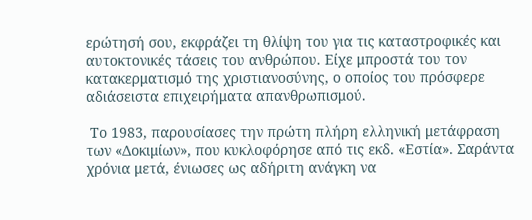ερώτησή σου, εκφράζει τη θλίψη του για τις καταστροφικές και αυτοκτονικές τάσεις του ανθρώπου. Είχε μπροστά του τον κατακερματισμό της χριστιανοσύνης, ο οποίος του πρόσφερε αδιάσειστα επιχειρήματα απανθρωπισμού.

 Το 1983, παρουσίασες την πρώτη πλήρη ελληνική μετάφραση των «Δοκιμίων», που κυκλοφόρησε από τις εκδ. «Εστία». Σαράντα χρόνια μετά, ένιωσες ως αδήριτη ανάγκη να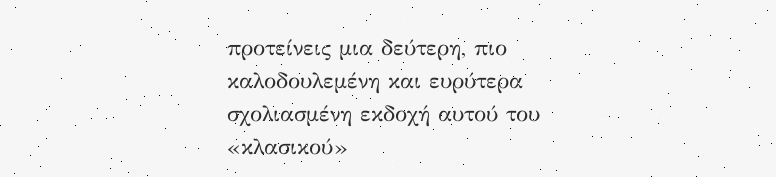προτείνεις μια δεύτερη, πιο καλοδουλεμένη και ευρύτερα σχολιασμένη εκδοχή αυτού του «κλασικού»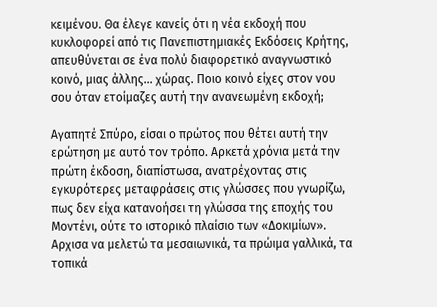κειμένου. Θα έλεγε κανείς ότι η νέα εκδοχή που κυκλοφορεί από τις Πανεπιστημιακές Εκδόσεις Κρήτης, απευθύνεται σε ένα πολύ διαφορετικό αναγνωστικό κοινό, μιας άλλης… χώρας. Ποιο κοινό είχες στον νου σου όταν ετοίμαζες αυτή την ανανεωμένη εκδοχή;

Αγαπητέ Σπύρο, είσαι ο πρώτος που θέτει αυτή την ερώτηση με αυτό τον τρόπο. Αρκετά χρόνια μετά την πρώτη έκδοση, διαπίστωσα, ανατρέχοντας στις εγκυρότερες μεταφράσεις στις γλώσσες που γνωρίζω, πως δεν είχα κατανοήσει τη γλώσσα της εποχής του Μοντένι, ούτε το ιστορικό πλαίσιο των «Δοκιμίων». Αρχισα να μελετώ τα μεσαιωνικά, τα πρώιμα γαλλικά, τα τοπικά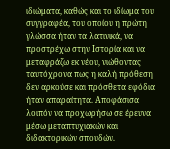ιδιώματα, καθώς και το ιδίωμα του συγγραφέα, του οποίου η πρώτη γλώσσα ήταν τα λατινικά, να προστρέχω στην Ιστορία και να μεταφράζω εκ νέου, νιώθοντας ταυτόχρονα πως η καλή πρόθεση δεν αρκούσε και πρόσθετα εφόδια ήταν απαραίτητα. Αποφάσισα λοιπόν να προχωρήσω σε έρευνα μέσω μεταπτυχιακών και διδακτορικών σπουδών.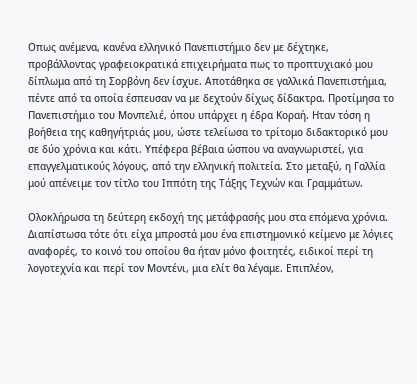Οπως ανέμενα, κανένα ελληνικό Πανεπιστήμιο δεν με δέχτηκε, προβάλλοντας γραφειοκρατικά επιχειρήματα πως το προπτυχιακό μου δίπλωμα από τη Σορβόνη δεν ίσχυε. Αποτάθηκα σε γαλλικά Πανεπιστήμια, πέντε από τα οποία έσπευσαν να με δεχτούν δίχως δίδακτρα. Προτίμησα το Πανεπιστήμιο του Μονπελιέ, όπου υπάρχει η έδρα Κοραή. Ηταν τόση η βοήθεια της καθηγήτριάς μου, ώστε τελείωσα το τρίτομο διδακτορικό μου σε δύο χρόνια και κάτι. Υπέφερα βέβαια ώσπου να αναγνωριστεί, για επαγγελματικούς λόγους, από την ελληνική πολιτεία. Στο μεταξύ, η Γαλλία μού απένειμε τον τίτλο του Ιππότη της Τάξης Τεχνών και Γραμμάτων.

Ολοκλήρωσα τη δεύτερη εκδοχή της μετάφρασής μου στα επόμενα χρόνια. Διαπίστωσα τότε ότι είχα μπροστά μου ένα επιστημονικό κείμενο με λόγιες αναφορές, το κοινό του οποίου θα ήταν μόνο φοιτητές, ειδικοί περί τη λογοτεχνία και περί τον Μοντένι, μια ελίτ θα λέγαμε. Επιπλέον,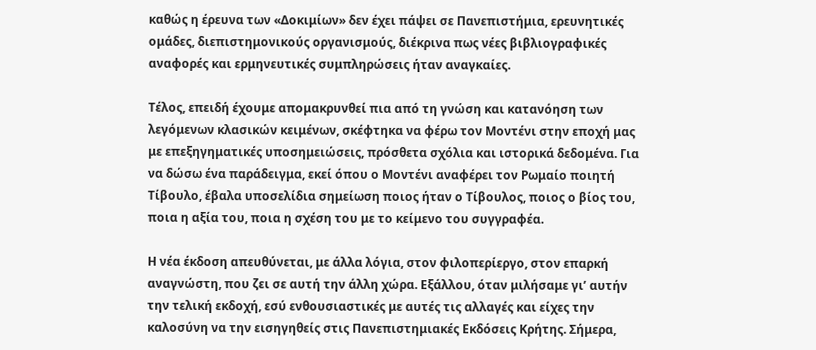καθώς η έρευνα των «Δοκιμίων» δεν έχει πάψει σε Πανεπιστήμια, ερευνητικές ομάδες, διεπιστημονικούς οργανισμούς, διέκρινα πως νέες βιβλιογραφικές αναφορές και ερμηνευτικές συμπληρώσεις ήταν αναγκαίες.

Τέλος, επειδή έχουμε απομακρυνθεί πια από τη γνώση και κατανόηση των λεγόμενων κλασικών κειμένων, σκέφτηκα να φέρω τον Μοντένι στην εποχή μας με επεξηγηματικές υποσημειώσεις, πρόσθετα σχόλια και ιστορικά δεδομένα. Για να δώσω ένα παράδειγμα, εκεί όπου ο Μοντένι αναφέρει τον Ρωμαίο ποιητή Τίβουλο, έβαλα υποσελίδια σημείωση ποιος ήταν ο Τίβουλος, ποιος ο βίος του, ποια η αξία του, ποια η σχέση του με το κείμενο του συγγραφέα.

Η νέα έκδοση απευθύνεται, με άλλα λόγια, στον φιλοπερίεργο, στον επαρκή αναγνώστη, που ζει σε αυτή την άλλη χώρα. Εξάλλου, όταν μιλήσαμε γι’ αυτήν την τελική εκδοχή, εσύ ενθουσιαστικές με αυτές τις αλλαγές και είχες την καλοσύνη να την εισηγηθείς στις Πανεπιστημιακές Εκδόσεις Κρήτης. Σήμερα,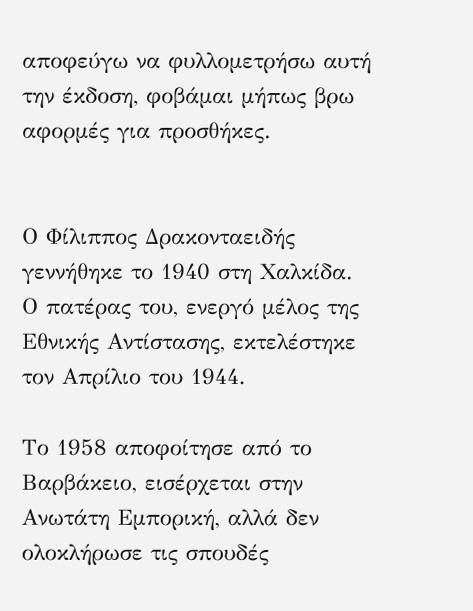αποφεύγω να φυλλομετρήσω αυτή την έκδοση, φοβάμαι μήπως βρω αφορμές για προσθήκες.


Ο Φίλιππος Δρακονταειδής γεννήθηκε το 1940 στη Χαλκίδα. Ο πατέρας του, ενεργό μέλος της Εθνικής Αντίστασης, εκτελέστηκε τον Απρίλιο του 1944.

Το 1958 αποφοίτησε από το Βαρβάκειο, εισέρχεται στην Ανωτάτη Εμπορική, αλλά δεν ολοκλήρωσε τις σπουδές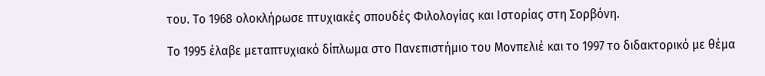του. Το 1968 ολοκλήρωσε πτυχιακές σπουδές Φιλολογίας και Ιστορίας στη Σορβόνη.

Το 1995 έλαβε μεταπτυχιακό δίπλωμα στο Πανεπιστήμιο του Μονπελιέ και το 1997 το διδακτορικό με θέμα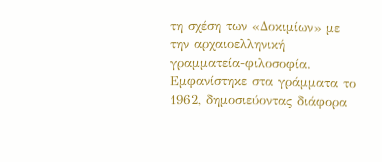τη σχέση των «Δοκιμίων» με την αρχαιοελληνική γραμματεία-φιλοσοφία. Εμφανίστηκε στα γράμματα το 1962, δημοσιεύοντας διάφορα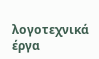λογοτεχνικά έργα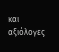και αξιόλογες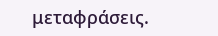μεταφράσεις.